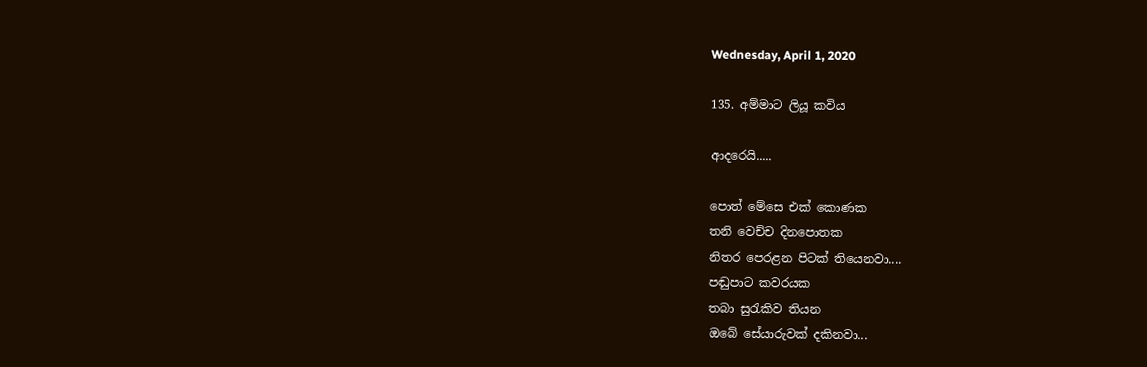Wednesday, April 1, 2020

135. අම්මාට ලියූ කවිය

ආදරෙයි.....

පොත් මේසෙ එක් කොණක
තනි වෙච්ච දිනපොතක
නිතර පෙරළන පිටක් තියෙනවා....
පඬුපාට කවරයක
තබා සුරැකිව තියන
ඔබේ සේයාරුවක් දකිනවා...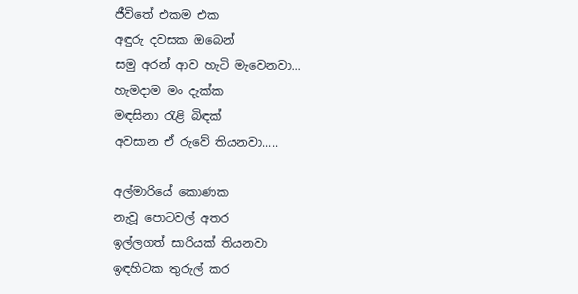ජීවිතේ එකම එක
අඳුරු දවසක ඔබෙන්
සමු අරන් ආව හැටි මැවෙනවා...
හැමදාම මං දැක්ක
මඳසිනා රැළි බිඳක්
අවසාන ඒ රුවේ තියනවා.....

අල්මාරියේ කොණක
නැවූ පොටවල් අතර
ඉල්ලගත් සාරියක් තියනවා
ඉඳහිටක තුරුල් කර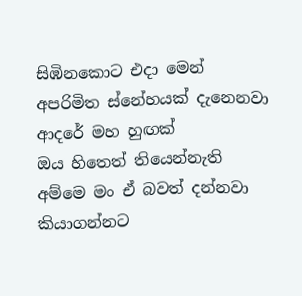සිඹිනකොට එදා මෙන්
අපරිමිත ස්නේහයක් දැනෙනවා
ආදරේ මහ හුඟක්
ඔය හිතෙත් තියෙන්නැති
අම්මෙ මං ඒ බවත් දන්නවා
කියාගන්නට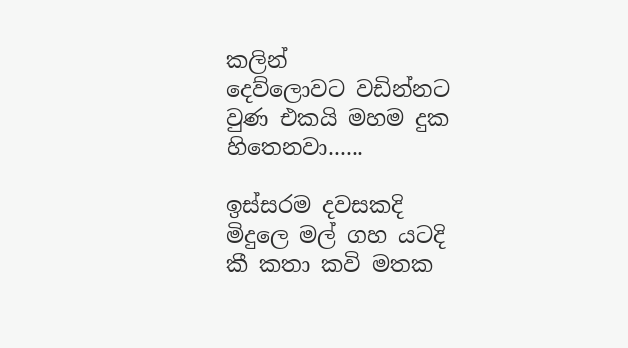කලින්
දෙව්ලොවට වඩින්නට
වුණ එකයි මහම දුක හිතෙනවා......

ඉස්සරම දවසකදි
මිදුලෙ මල් ගහ යටදි
කී කතා කවි මතක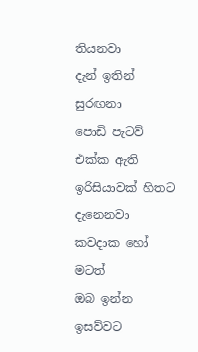තියනවා
දැන් ඉතින් සුරඟනා
පොඩි පැටව් එක්ක ඇති ඉරිසියාවක් හිතට දැනෙනවා
කවදාක හෝ මටත්
ඔබ ඉන්න ඉසව්වට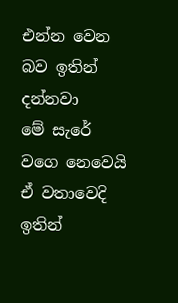එන්න වෙන බව ඉතින් දන්නවා
මේ සැරේ වගෙ නෙවෙයි
ඒ වතාවෙදි ඉතින්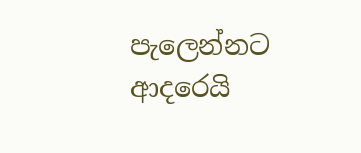පැලෙන්නට ආදරෙයි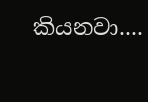කියනවා....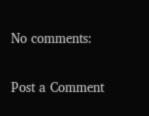No comments:

Post a Comment